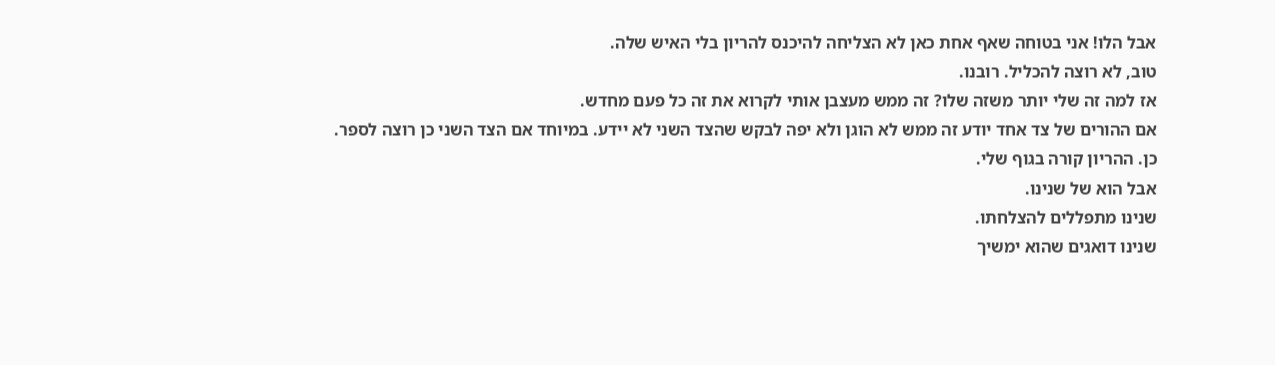אבל הלו! אני בטוחה שאף אחת כאן לא הצליחה להיכנס להריון בלי האיש שלה.
טוב, לא רוצה להכליל. רובנו.
אז למה זה שלי יותר משזה שלו? זה ממש מעצבן אותי לקרוא את זה כל פעם מחדש.
אם ההורים של צד אחד יודע זה ממש לא הוגן ולא יפה לבקש שהצד השני לא יידע. במיוחד אם הצד השני כן רוצה לספר.
כן. ההריון קורה בגוף שלי.
אבל הוא של שנינו.
שנינו מתפללים להצלחתו.
שנינו דואגים שהוא ימשיך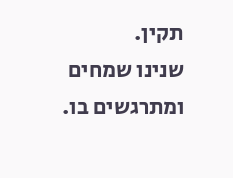תקין.
שנינו שמחים ומתרגשים בו.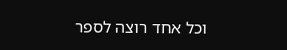וכל אחד רוצה לספר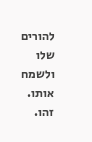להורים שלו ולשמח אותו.
זהו.